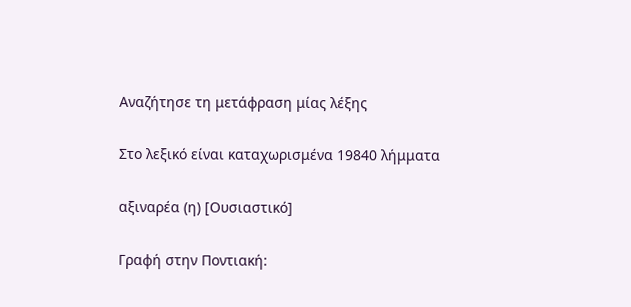Αναζήτησε τη μετάφραση μίας λέξης

Στο λεξικό είναι καταχωρισμένα 19840 λήμματα

αξιναρέα (η) [Ουσιαστικό]

Γραφή στην Ποντιακή: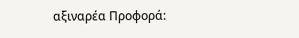αξιναρέα Προφορά: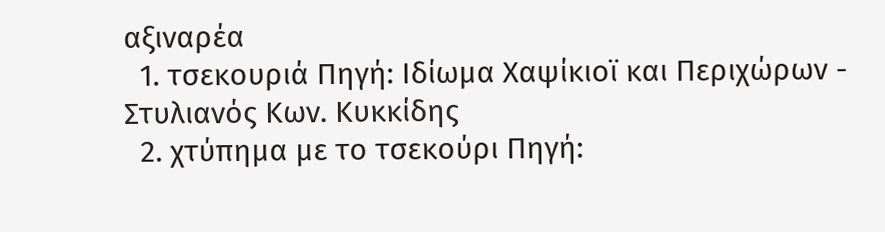αξιναρέα
  1. τσεκουριά Πηγή: Ιδίωμα Χαψίκιοϊ και Περιχώρων - Στυλιανός Κων. Κυκκίδης
  2. χτύπημα με το τσεκούρι Πηγή: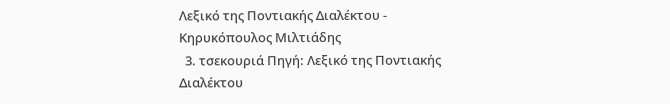Λεξικό της Ποντιακής Διαλέκτου - Κηρυκόπουλος Μιλτιάδης
  3. τσεκουριά Πηγή: Λεξικό της Ποντιακής Διαλέκτου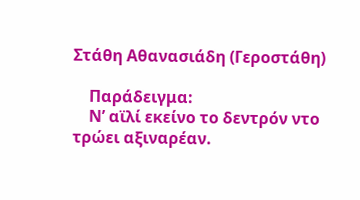Στάθη Αθανασιάδη (Γεροστάθη)

    Παράδειγμα:
    Ν’ αϊλί εκείνο το δεντρόν ντο τρώει αξιναρέαν.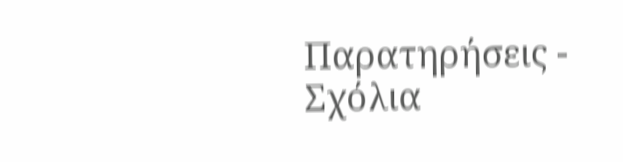Παρατηρήσεις - Σχόλια